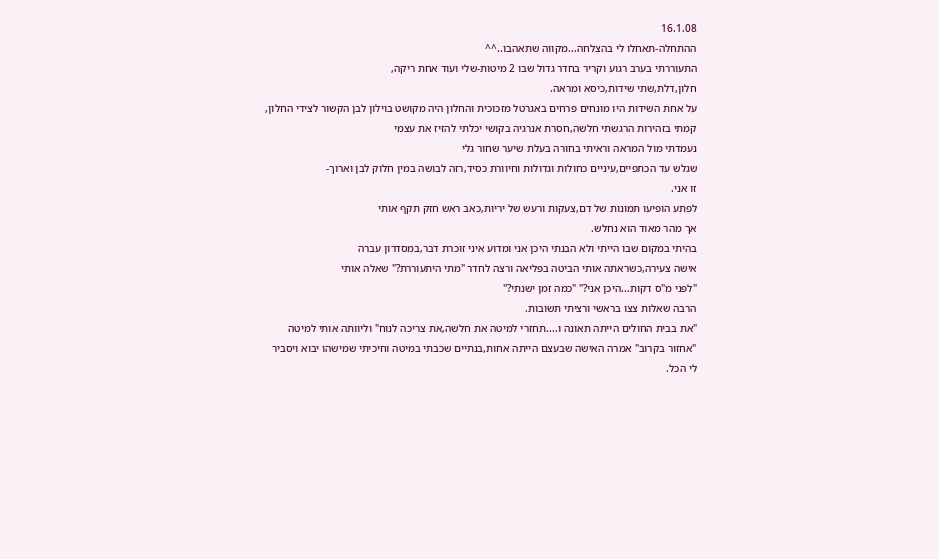16.1.08
ההתחלה-תאחלו לי בהצלחה...מקווה שתאהבו..^^
התעוררתי בערב רגוע וקריר בחדר גדול שבו 2 מיטות-שלי ועוד אחת ריקה,
חלון,דלת,שתי שידות,כיסא ומראה.
על אחת השידות היו מונחים פרחים באגרטל מזכוכית והחלון היה מקושט בוילון לבן הקשור לצידי החלון,
קמתי בזהירות הרגשתי חלשה,חסרת אנרגיה בקושי יכלתי להזיז את עצמי
נעמדתי מול המראה וראיתי בחורה בעלת שיער שחור גלי
שגלש עד הכתפיים,עיניים כחולות וגדולות וחיוורת כסיד,רזה לבושה במין חלוק לבן וארוך-
זו אני.
לפתע הופיעו תמונות של דם,צעקות ורעש של יריות,כאב ראש חזק תקף אותי
אך מהר מאוד הוא נחלש.
בהיתי במקום שבו הייתי ולא הבנתי היכן אני ומדוע איני זוכרת דבר,במסדרון עברה
אישה צעירה,כשראתה אותי הביטה בפליאה ורצה לחדר "מתי היתעוררת?" שאלה אותי
"לפני מ"ס דקות...היכן אני?" "כמה זמן ישנתי?"
הרבה שאלות צצו בראשי ורציתי תשובות.
"את בבית החולים הייתה תאונה ו....תחזרי למיטה את חלשה,את צריכה לנוח" וליוותה אותי למיטה
"אחזור בקרוב" אמרה האישה שבעצם הייתה אחות,בנתיים שכבתי במיטה וחיכיתי שמישהו יבוא ויסביר
לי הכל.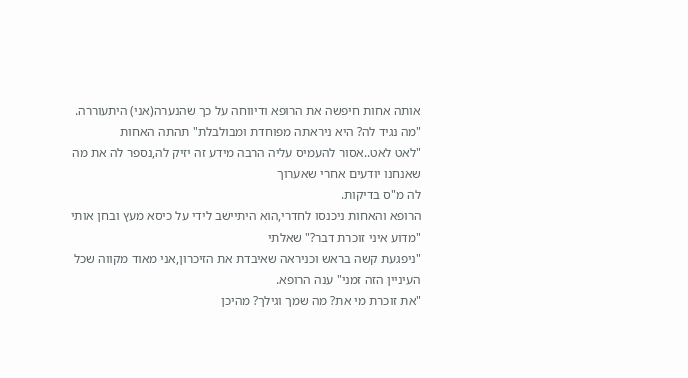אותה אחות חיפשה את הרופא ודיווחה על כך שהנערה(אני) היתעוררה.
"מה נגיד לה? היא ניראתה מפוחדת ומבולבלת" תהתה האחות
"לאט לאט..אסור להעמיס עליה הרבה מידע זה יזיק לה,נספר לה את מה שאנחנו יודעים אחרי שאערוך
לה מ"ס בדיקות.
הרופא והאחות ניכנסו לחדרי,הוא היתיישב לידי על כיסא מעץ ובחן אותי "מדוע איני זוכרת דבר?" שאלתי
"ניפגעת קשה בראש וכניראה שאיבדת את הזיכרון,אני מאוד מקווה שכל העיניין הזה זמני" ענה הרופא.
"את זוכרת מי את? מה שמך וגילך? מהיכן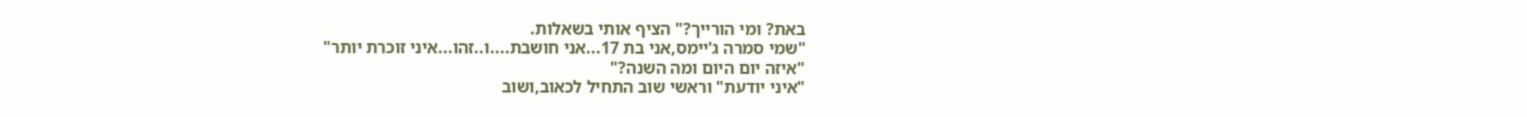באת? ומי הורייך?" הציף אותי בשאלות.
"שמי סמרה ג'יימס,אני בת 17...אני חושבת....ו..זהו...איני זוכרת יותר"
"איזה יום היום ומה השנה?"
"איני יודעת" וראשי שוב התחיל לכאוב,ושוב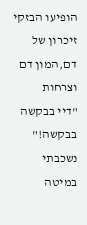הופיעו הבזקי זיכרון של דם,המון דם וצרחות
"דיי בבקשה בבקשה!" נשכבתי במיטה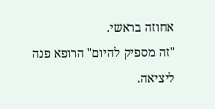אחוזה בראשי.
"זה מספיק להיום" הרופא פנה ליציאה.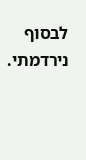לבסוף נירדמתי.